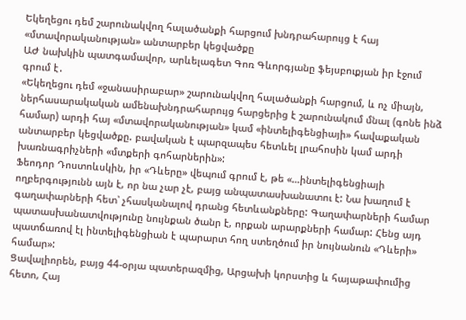Եկեղեցու դեմ շարունակվող հալածանքի հարցում խնդրահարույց է հայ «մտավորականության» անտարբեր կեցվածքը
ԱԺ նախկին պատգամավոր, արևելագետ Գոռ Գևորգյանը ֆեյսբուքյան իր էջում գրում է․
«Եկեղեցու դեմ «ջանասիրաբար» շարունակվող հալածանքի հարցում, և ոչ միայն, ներհասարակական ամենախնդրահարույց հարցերից է շարունակում մնալ (գոնե ինձ համար) արդի հայ «մտավորականության» կամ «ինտելիգենցիայի» հավաքական անտարբեր կեցվածքը. բավական է պարզապես հետևել լրահոսին կամ արդի խառնագրիչների «մտքերի գոհարներին»:
Ֆեոդոր Դոստոևսկին, իր «Դևերը» վեպում գրում է, թե «…ինտելիգենցիայի ողբերգությունն այն է, որ նա չար չէ, բայց անպատասխանատու է: Նա խաղում է գաղափարների հետ՝ չհասկանալով դրանց հետևանքները: Գաղափարների համար պատասխանատվությունը նույնքան ծանր է, որքան արարքների համար: Հենց այդ պատճառով էլ ինտելիգենցիան է պարարտ հող ստեղծում իր նույնանուն «Դևերի» համար»:
Ցավալիորեն, բայց 44-օրյա պատերազմից, Արցախի կորստից և հայաթափումից հետո, Հայ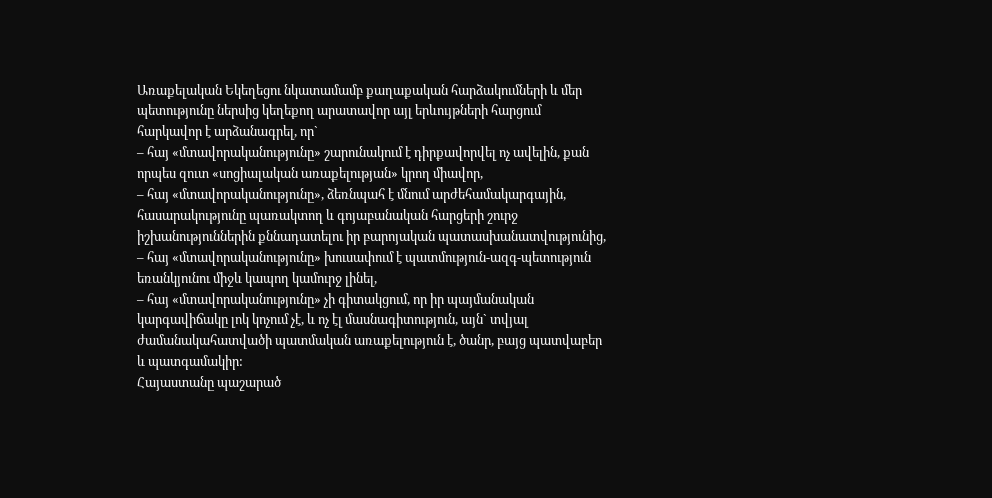Առաքելական Եկեղեցու նկատամամբ քաղաքական հարձակումների և մեր պետությունը ներսից կեղեքող արատավոր այլ երևույթների հարցում հարկավոր է արձանագրել, որ`
– հայ «մտավորականությունը» շարունակում է դիրքավորվել ոչ ավելին, քան որպես զուտ «սոցիալական առաքելության» կրող միավոր,
– հայ «մտավորականությունը», ձեռնպահ է մնում արժեհամակարգային, հասարակությունը պառակտող և գոյաբանական հարցերի շուրջ իշխանություններին քննադատելու իր բարոյական պատասխանատվությունից,
– հայ «մտավորականությունը» խուսափում է պատմություն-ազգ-պետություն եռանկյունու միջև կապող կամուրջ լինել,
– հայ «մտավորականությունը» չի գիտակցում, որ իր պայմանական կարգավիճակը լոկ կոչում չէ, և ոչ էլ մասնագիտություն, այն` տվյալ ժամանակահատվածի պատմական առաքելություն է, ծանր, բայց պատվաբեր և պատգամակիր:
Հայաստանը պաշարած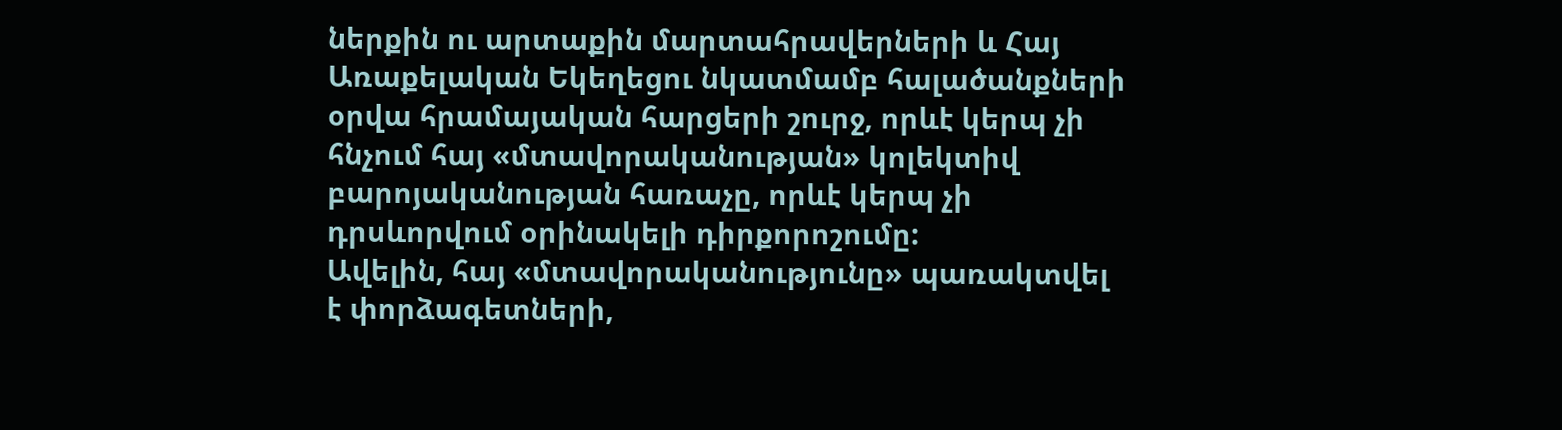ներքին ու արտաքին մարտահրավերների և Հայ Առաքելական Եկեղեցու նկատմամբ հալածանքների օրվա հրամայական հարցերի շուրջ, որևէ կերպ չի հնչում հայ «մտավորականության» կոլեկտիվ բարոյականության հառաչը, որևէ կերպ չի դրսևորվում օրինակելի դիրքորոշումը:
Ավելին, հայ «մտավորականությունը» պառակտվել է փորձագետների,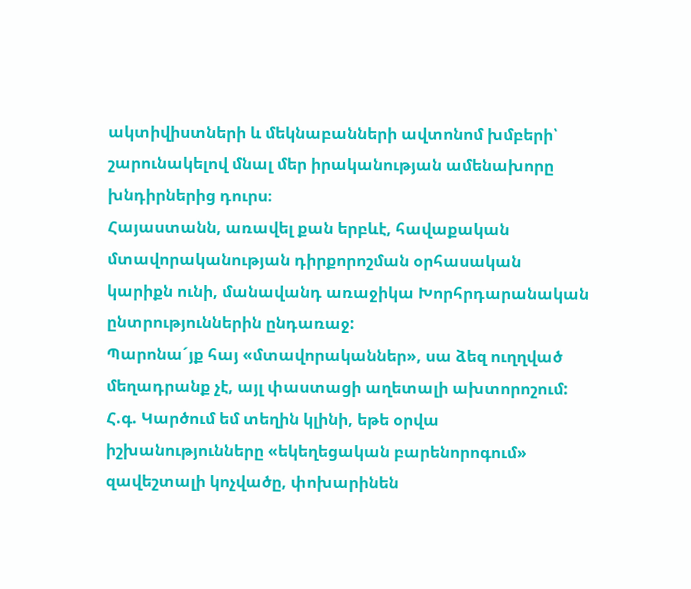ակտիվիստների և մեկնաբանների ավտոնոմ խմբերի՝ շարունակելով մնալ մեր իրականության ամենախորը խնդիրներից դուրս։
Հայաստանն, առավել քան երբևէ, հավաքական մտավորականության դիրքորոշման օրհասական կարիքն ունի, մանավանդ առաջիկա Խորհրդարանական ընտրություններին ընդառաջ:
Պարոնա´յք հայ «մտավորականներ», սա ձեզ ուղղված մեղադրանք չէ, այլ փաստացի աղետալի ախտորոշում:
Հ.գ. Կարծում եմ տեղին կլինի, եթե օրվա իշխանությունները «եկեղեցական բարենորոգում» զավեշտալի կոչվածը, փոխարինեն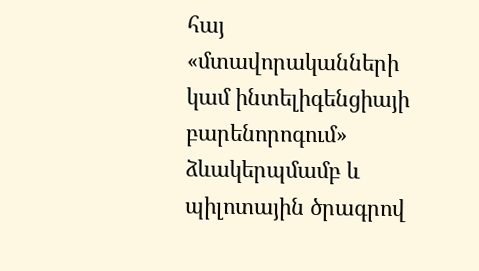հայ «մտավորականների կամ ինտելիգենցիայի բարենորոգում» ձևակերպմամբ և պիլոտային ծրագրով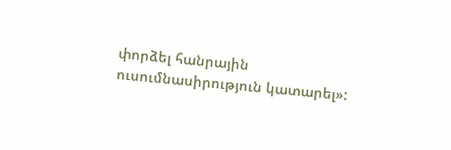փորձել հանրային ուսումնասիրություն կատարել»: